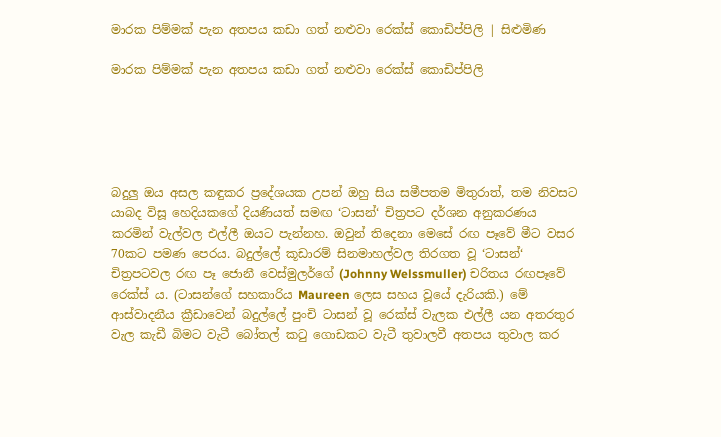මාරක පිම්මක් පැන අතපය කඩා ගත් නළුවා රෙක්ස් කොඩිප්පිලි | සිළුමිණ

මාරක පිම්මක් පැන අතපය කඩා ගත් නළුවා රෙක්ස් කොඩිප්පිලි





බදුලු ඔය අසල කඳුකර ප්‍රදේශයක උපන් ඔහු සිය සමීපතම මිතුරාත්, තම නිවසට යාබද විසූ හෙදියකගේ දියණියත් සමඟ ‘ටාසන්‘ චිත්‍රපට දර්ශන අනුකරණය කරමින් වැල්වල එල්ලී ඔයට පැන්නහ. ඔවුන් තිදෙනා මෙසේ රඟ පෑවේ මීට වසර 70කට පමණ පෙරය. බදුල්ලේ කූඩාරම් සිනමාහල්වල තිරගත වූ ‘ටාසන්‘ චිත්‍රපටවල රඟ පෑ ජොනී වෙස්මුලර්ගේ (Johnny Welssmuller) චරිතය රඟපෑවේ රෙක්ස් ය. (ටාසන්ගේ සහකාරිය Maureen ලෙස සහය වූයේ දැරියකි.) මේ ආස්වාදනීය ක්‍රීඩාවෙන් බදුල්ලේ පුංචි ටාසන් වූ රෙක්ස් වැලක එල්ලී යන අතරතුර වැල කැඩී බිමට වැටී බෝතල් කටු ගොඩකට වැටී තුවාලවී අතපය තුවාල කර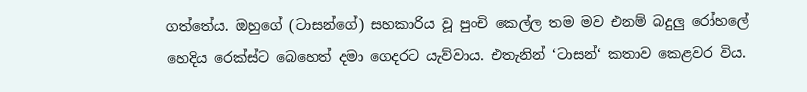ගත්තේය. ඔහුගේ (ටාසන්ගේ) සහකාරිය වූ පුංචි කෙල්ල තම මව එනම් බදුලු රෝහලේ හෙදිය රෙක්ස්ට බෙහෙත් දමා ගෙදරට යැව්වාය. එතැනින් ‘ටාසන්‘ කතාව කෙළවර විය.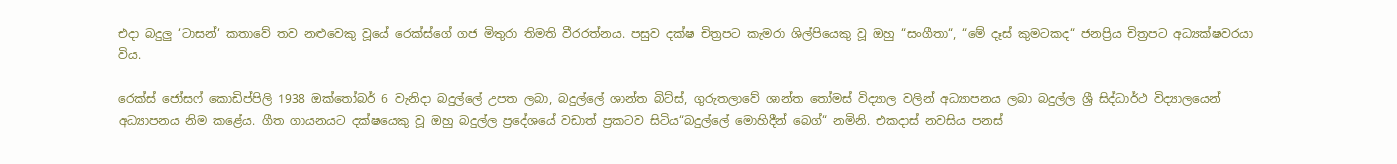එදා බදුලු ‘ටාසන්‘ කතාවේ තව නළුවෙකු වූයේ රෙක්ස්ගේ ගජ මිතුරා තිමති වීරරත්නය. පසුව දක්ෂ චිත්‍රපට කැමරා ශිල්පියෙකු වූ ඔහු “සංගීතා“, “මේ දෑස් කුමටකද“ ජනප්‍රිය චිත්‍රපට අධ්‍යක්ෂවරයා විය.

රෙක්ස් ජෝසෆ් කොඩිප්පිලි 1938 ඔක්තෝබර් 6 වැනිදා බදුල්ලේ උපත ලබා, බදුල්ලේ ශාන්ත බිට්ස්, ගුරුතලාවේ ශාන්ත තෝමස් විද්‍යාල වලින් අධ්‍යාපනය ලබා බදුල්ල ශ්‍රී සිද්ධාර්ථ විද්‍යාලයෙන් අධ්‍යාපනය නිම කළේය. ගීත ගායනයට දක්ෂයෙකු වූ ඔහු බදුල්ල ප්‍රදේශයේ වඩාත් ප්‍රකටව සිටිය“බදුල්ලේ මොහිදීන් බෙග්“ නමිනි. එකදාස් නවසිය පනස්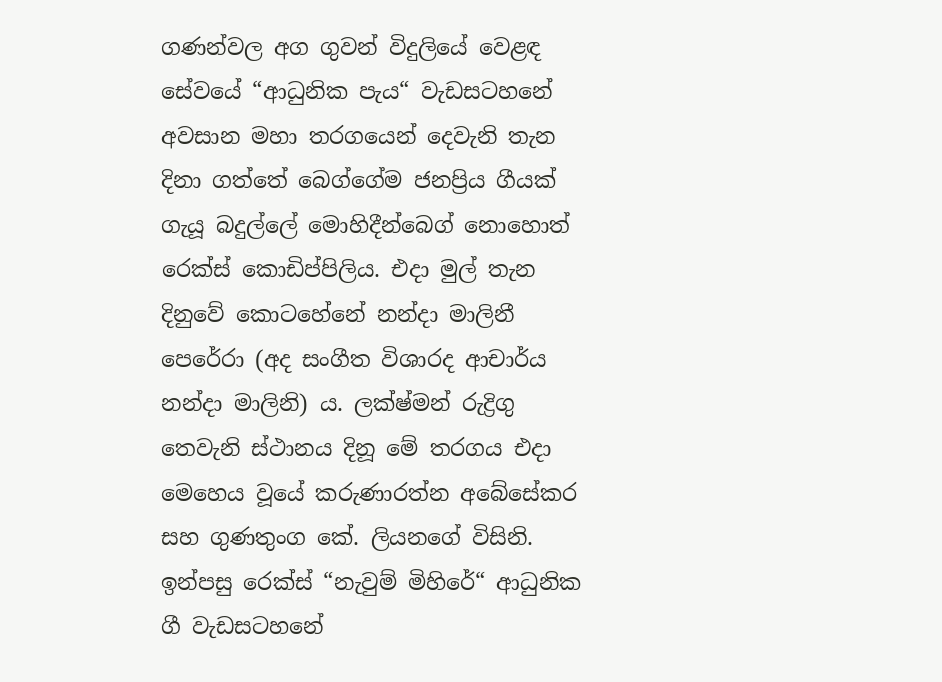ගණන්වල අග ගුවන් විදුලියේ වෙළඳ සේවයේ “ආධුනික පැය“ වැඩසටහනේ අවසාන මහා තරගයෙන් දෙවැනි තැන දිනා ගත්තේ බෙග්ගේම ජනප්‍රිය ගීයක් ගැයූ බදුල්ලේ මොහිදීන්බෙග් නොහොත් රෙක්ස් කොඩිප්පිලිය. එදා මුල් තැන දිනුවේ කොටහේනේ නන්දා මාලිනී පෙරේරා (අද සංගීත විශාරද ආචාර්ය නන්දා මාලිනි) ය. ලක්ෂ්මන් රුද්‍රිගු තෙවැනි ස්ථානය දිනූ මේ තරගය එදා මෙහෙය වූයේ කරුණාරත්න අබේසේකර සහ ගුණතුංග කේ. ලියනගේ විසිනි. ඉන්පසු රෙක්ස් “නැවුම් මිහිරේ“ ආධුනික ගී වැඩසටහනේ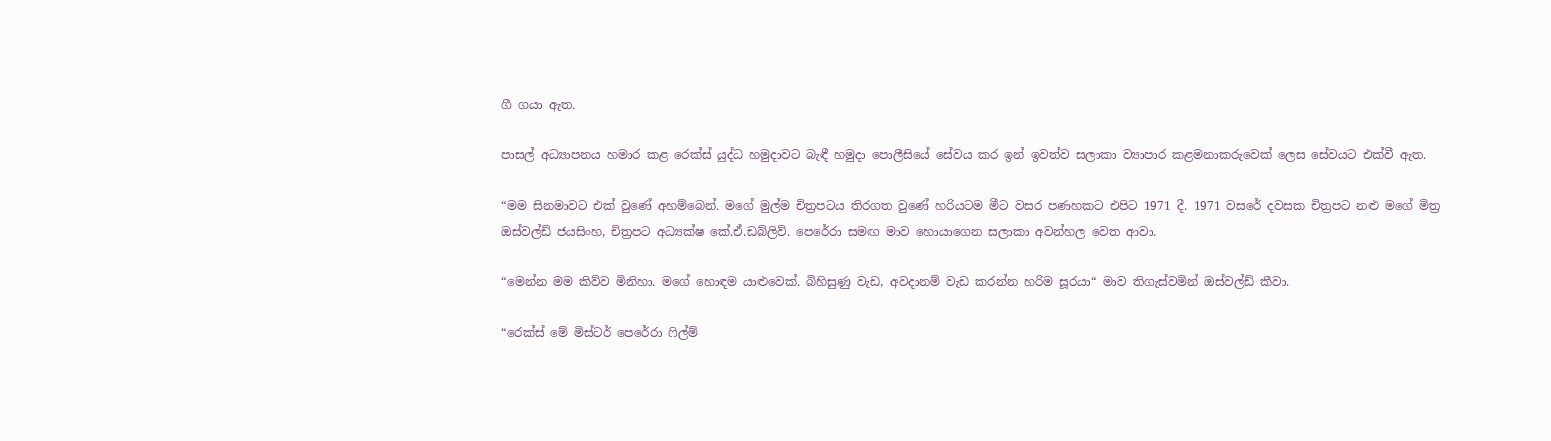ගී ගයා ඇත.

පාසල් අධ්‍යාපනය හමාර කළ රෙක්ස් යුද්ධ හමුදාවට බැඳී හමුදා පොලීසියේ සේවය කර ඉන් ඉවත්ව සලාකා ව්‍යාපාර කළමනාකරුවෙක් ලෙස සේවයට එක්වී ඇත.

“මම සිනමාවට එක් වුණේ අහම්බෙන්. මගේ මුල්ම චිත්‍රපටය තිරගත වුණේ හරියටම මීට වසර පණහකට එපිට 1971 දී. 1971 වසරේ දවසක චිත්‍රපට නළු මගේ මිත්‍ර ඔස්වල්ඩ් ජයසිංහ, චිත්‍රපට අධ්‍යක්ෂ කේ.ඒ.ඩබ්ලිව්. පෙරේරා සමඟ මාව හොයාගෙන සලාකා අවන්හල වෙත ආවා.

“මෙන්න මම කිව්ව මිනිහා. මගේ හොඳම යාළුවෙක්. බිහිසුණු වැඩ, අවදානම් වැඩ කරන්න හරිම සූරයා“ මාව තිගැස්වමින් ඔස්වල්ඩ් කීවා.

“රෙක්ස් මේ මිස්ටර් පෙරේරා ෆිල්ම්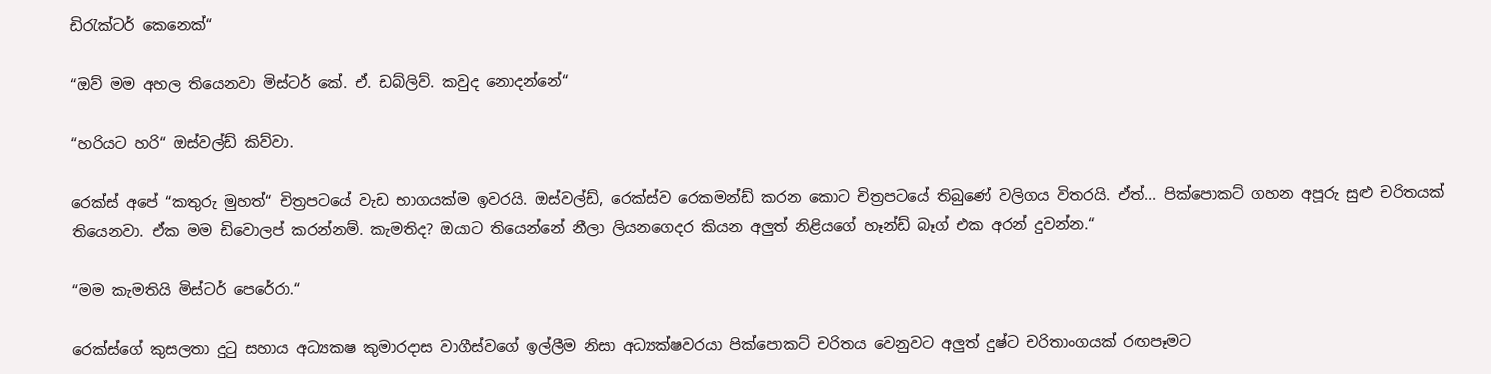ඩිරැක්ටර් කෙනෙක්“

“ඔව් මම අහල තියෙනවා මිස්ටර් කේ. ඒ. ඩබ්ලිව්. කවුද නොදන්නේ“

“හරියට හරි“ ඔස්වල්ඩ් කිව්වා.

රෙක්ස් අපේ “කතුරු මුහත්“ චිත්‍රපටයේ වැඩ භාගයක්ම ඉවරයි. ඔස්වල්ඩ්, රෙක්ස්ව රෙකමන්ඩ් කරන කොට චිත්‍රපටයේ තිබුණේ වලිගය විතරයි. ඒත්... පික්පොකට් ගහන අපූරු සුළු චරිතයක් තියෙනවා. ඒක මම ඩිවොලප් කරන්නම්. කැමතිද? ඔයාට තියෙන්නේ නීලා ලියනගෙදර කියන අලුත් නිළියගේ හෑන්ඩ් බෑග් එක අරන් දුවන්න.“

“මම කැමතියි මිස්ටර් පෙරේරා.“

රෙක්ස්ගේ කුසලතා දුටු සහාය අධ්‍යකෂ කුමාරදාස වාගීස්වගේ ඉල්ලීම නිසා අධ්‍යක්ෂවරයා පික්පොකට් චරිතය වෙනුවට අලුත් දුෂ්ට චරිතාංගයක් රඟපෑමට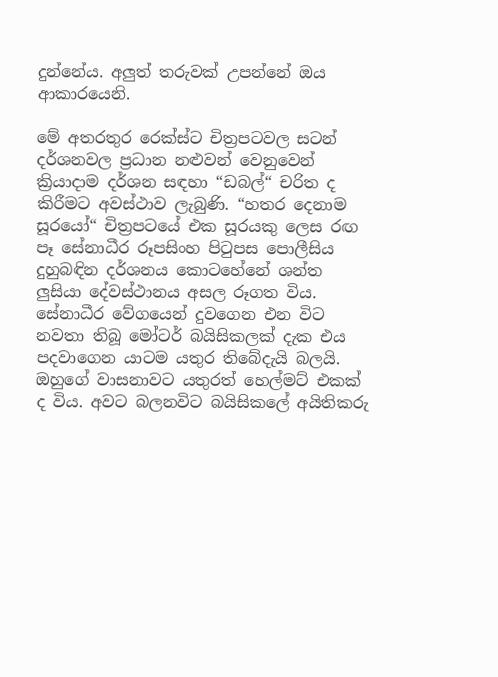දුන්නේය. අලුත් තරුවක් උපන්නේ ඔය ආකාරයෙනි.

මේ අතරතුර රෙක්ස්ට චිත්‍රපටවල සටන් දර්ශනවල ප්‍රධාන නළුවන් වෙනුවෙන් ක්‍රියාදාම දර්ශන සඳහා “ඩබල්“ චරිත ද කිරීමට අවස්ථාව ලැබුණි. “හතර දෙනාම සූරයෝ“ චිත්‍රපටයේ එක සූරයකු ලෙස රඟ පෑ සේනාධීර රූපසිංහ පිටුපස පොලීසිය දුහුබඳින දර්ශනය කොටහේනේ ශන්ත ලුසියා දේවස්ථානය අසල රූගත විය. සේනාධීර වේගයෙන් දුවගෙන එන විට නවතා තිබූ මෝටර් බයිසිකලක් දැක එය පදවාගෙන යාටම යතුර තිබේදැයි බලයි. ඔහුගේ වාසනාවට යතුරත් හෙල්මට් එකක් ද විය. අවට බලනවිට බයිසිකලේ අයිතිකරු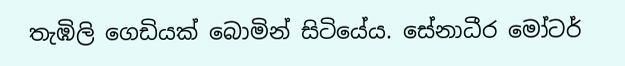තැඹිලි ගෙඩියක් බොමින් සිටියේය. සේනාධීර මෝටර්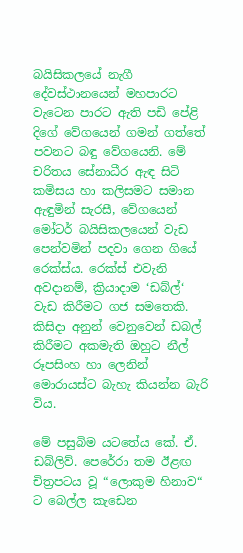බයිසිකලයේ නැගී දේවස්ථානයෙන් මහපාරට වැටෙන පාරට ඇති පඩි පේළි දිගේ වේගයෙන් ගමන් ගත්තේ පවනට බඳු වේගයෙනි. මේ චරිතය සේනාධීර ඇඳ සිටි කමිසය හා කලිසමට සමාන ඇඳුමින් සැරසී, වේගයෙන් මෝටර් බයිසිකලයෙන් වැඩ පෙන්වමින් පදවා ගෙන ගියේ රෙක්ස්ය. රෙක්ස් එවැනි අවදානම්, ක්‍රියාදාම ‘ඩබ්ල්‘ වැඩ කිරීමට ගජ සමතෙකි. කිසිදා අනුන් වෙනුවෙන් ඩබල් කිරීමට අකමැති ඔහුට නීල් රූපසිංහ හා ලෙනින් මොරායස්ට බැහැ කියන්න බැරි විය.

මේ පසුබිම යටතේය කේ. ඒ. ඩබ්ලිව්. පෙරේරා තම ඊළඟ චිත්‍රපටය වූ “ලොකුම හිනාව“ ට බෙල්ල කැඩෙන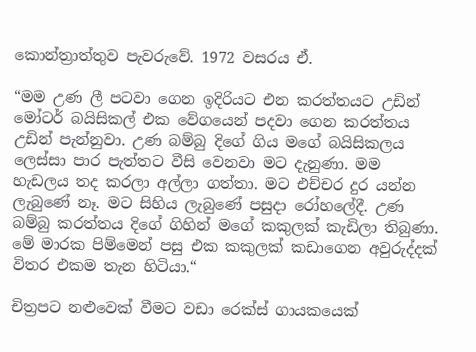කොන්ත්‍රාත්තුව පැවරුවේ. 1972 වසරය ඒ.

“මම උණ ලී පටවා ගෙන ඉදිරියට එන කරත්තයට උඩින් මෝටර් බයිසිකල් එක වේගයෙන් පදවා ගෙන කරත්තය උඩින් පැන්නුවා. උණ බම්බු දිගේ ගිය මගේ බයිසිකලය ලෙස්සා පාර පැත්තට වීසි වෙනවා මට දැනුණා. මම හැඩලය තද කරලා අල්ලා ගත්තා. මට එච්චර දුර යන්න ලැබුණේ නෑ. මට සිහිය ලැබුණේ පසුදා රෝහලේදී. උණ බම්බු කරත්තය දිගේ ගිහින් මගේ කකුලක් කැඩිලා තිබුණා. මේ මාරක පිම්මෙන් පසු එක කකුලක් කඩාගෙන අවුරුද්දක් විතර එකම තැන හිටියා.“

චිත්‍රපට නළුවෙක් වීමට වඩා රෙක්ස් ගායකයෙක්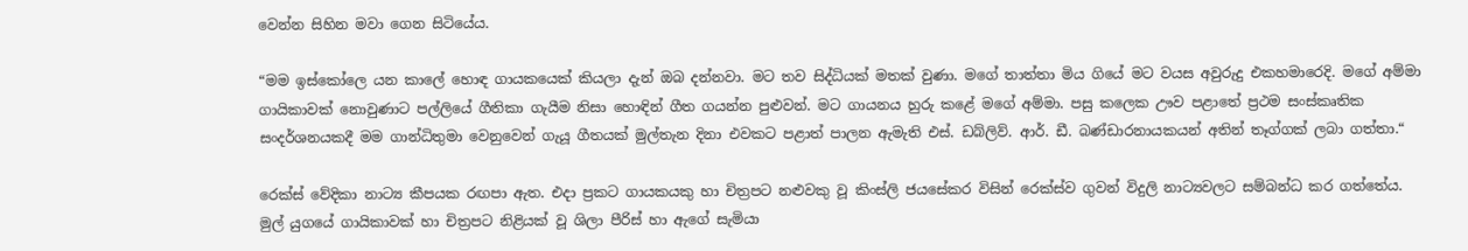වෙන්න සිහින මවා ගෙන සිටියේය.

“මම ඉස්කෝලෙ යන කාලේ හොඳ ගායකයෙක් කියලා දැන් ඔබ දන්නවා. මට තව සිද්ධියක් මතක් වුණා. මගේ තාත්තා මිය ගියේ මට වයස අවුරුදු එකහමාරෙදි. මගේ අම්මා ගායිකාවක් නොවුණාට පල්ලියේ ගීතිකා ගැයීම නිසා හොඳින් ගීත ගයන්න පුළුවන්. මට ගායනය හුරු කළේ මගේ අම්මා. පසු කලෙක ඌව පළාතේ ප්‍රථම සංස්කෘතික සංදර්ශනයකදී මම ගාන්ධිතුමා වෙනුවෙන් ගැයූ ගීතයක් මුල්තැන දිනා එවකට පළාත් පාලන ඇමැති එස්. ඩබ්ලිව්. ආර්. ඩී. බණ්ඩාරනායකයන් අතින් තෑග්ගක් ලබා ගත්තා.“

රෙක්ස් වේදිකා නාට්‍ය කීපයක රඟපා ඇත. එදා ප්‍රකට ගායකයකු හා චිත්‍රපට නළුවකු වූ කිංස්ලි ජයසේකර විසින් රෙක්ස්ව ගුවන් විදුලි නාට්‍යවලට සම්බන්ධ කර ගත්තේය. මුල් යුගයේ ගායිකාවක් හා චිත්‍රපට නිළියක් වූ ශිලා පීරිස් හා ඇගේ සැමියා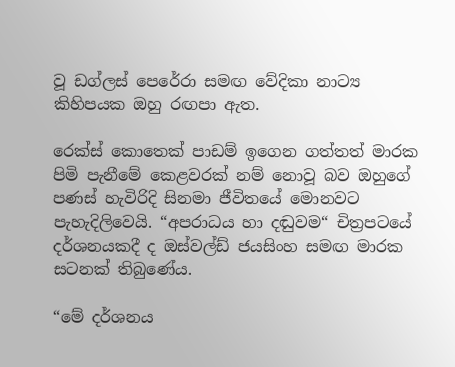වූ ඩග්ලස් පෙරේරා සමඟ වේදිකා නාට්‍ය කිහිපයක ඔහු රඟපා ඇත.

රෙක්ස් කොතෙක් පාඩම් ඉගෙන ගත්තත් මාරක පිමි පැනීමේ කෙළවරක් නම් නොවූ බව ඔහුගේ පණස් හැවිරිදි සිනමා ජීවිතයේ මොනවට පැහැදිලිවෙයි. “අපරාධය හා දඬුවම“ චිත්‍රපටයේ දර්ශනයකදී ද ඔස්වල්ඩ් ජයසිංහ සමඟ මාරක සටනක් තිබුණේය.

“මේ දර්ශනය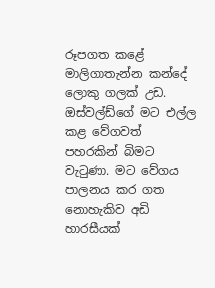රූපගත කළේ මාලිගාතැන්න කන්දේ ලොකු ගලක් උඩ. ඔස්වල්ඩ්ගේ මට එල්ල කළ වේගවත් පහරකින් බිමට වැටුණා. මට වේගය පාලනය කර ගත නොහැකිව අඩි හාරසීයක්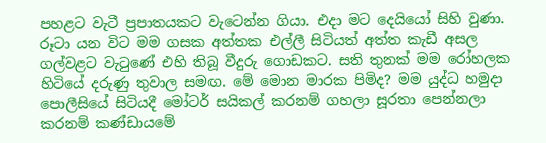පහළට වැටී ප්‍රපාතයකට වැටෙන්න ගියා. එදා මට දෙයියෝ සිහි වුණා. රූටා යන විට මම ගසක අත්තක එල්ලී සිටියත් අත්ත කැඩී අසල ගල්වළට වැටුණේ එහි තිබූ වීදුරු ගොඩකට. සති තුනක් මම රෝහලක හිටියේ දරුණු තුවාල සමඟ. මේ මොන මාරක පිමිද? මම යුද්ධ හමුදා පොලීසියේ සිටියදී මෝටර් සයිකල් කරනම් ගහලා සූරතා පෙන්නලා කරනම් කණ්ඩායමේ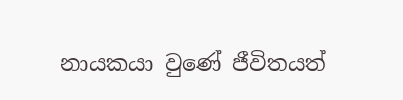නායකයා වුණේ ජීවිතයත්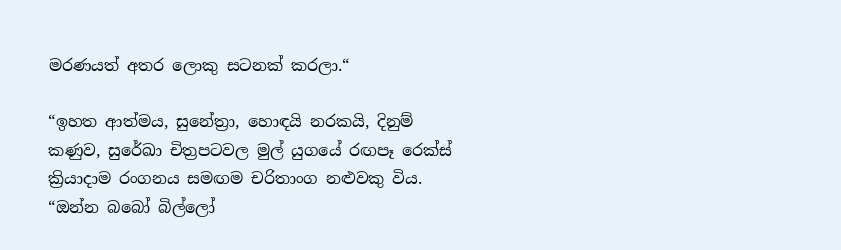මරණයත් අතර ලොකු සටනක් කරලා.“

“ඉහත ආත්මය, සුනේත්‍රා, හොඳයි නරකයි, දිනුම් කණුව, සුරේඛා චිත්‍රපටවල මුල් යුගයේ රඟපෑ රෙක්ස් ක්‍රියාදාම රංගනය සමඟම චරිතාංග නළුවකු විය. “ඔන්න බබෝ බිල්ලෝ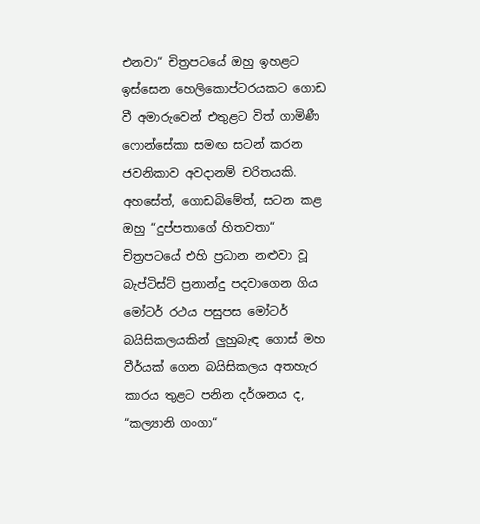එනවා“ චිත්‍රපටයේ ඔහු ඉහළට ඉස්සෙන හෙලිකොප්ටරයකට ගොඩ වී අමාරුවෙන් එතුළට විත් ගාමිණී ෆොන්සේකා සමඟ සටන් කරන ජවනිකාව අවදානම් චරිතයකි. අහසේත්, ගොඩබිමේත්, සටන කළ ඔහු “දුප්පතාගේ හිතවතා“ චිත්‍රපටයේ එහි ප්‍රධාන නළුවා වූ බැප්ටිස්ට් ප්‍රනාන්දු පදවාගෙන ගිය මෝටර් රථය පසුපස මෝටර් බයිසිකලයකින් ලුහුබැඳ ගොස් මහ වීර්යක් ගෙන බයිසිකලය අතහැර කාරය තුළට පනින දර්ශනය ද, “කල්‍යානි ගංගා“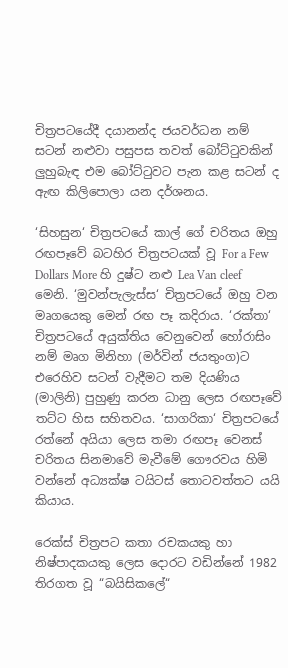චිත්‍රපටයේදී දයානන්ද ජයවර්ධන නම් සටන් නළුවා පසුපස තවත් බෝට්ටුවකින් ලුහුබැඳ එම බෝට්ටුවට පැන කළ සටන් ද ඇඟ කිලිපොලා යන දර්ශනය.

‘සිහසුන‘ චිත්‍රපටයේ කාල් ගේ චරිතය ඔහු රඟපෑවේ බටහිර චිත්‍රපටයක් වූ For a Few Dollars More හි දුෂ්ට නළු Lea Van cleef මෙනි. ‘මුවන්පැලැස්ස‘ චිත්‍රපටයේ ඔහු වන මෘගයෙකු මෙන් රඟ පෑ කදිරාය. ‘රක්තා‘ චිත්‍රපටයේ අයුක්තිය වෙනුවෙන් හෝරාසිං නම් මෘග මිනිහා (මර්වින් ජයතුංග)ට එරෙහිව සටන් වැදීමට තම දියණිය (මාලිනි) පුහුණු කරන ධානු ලෙස රඟපෑවේ තට්ට හිස සහිතවය. ‘සාගරිකා‘ චිත්‍රපටයේ රත්නේ අයියා ලෙස තමා රඟපෑ වෙනස් චරිතය සිනමාවේ මැවීමේ ගෞරවය හිමි වන්නේ අධ්‍යක්ෂ ටයිටස් තොටවත්තට යයි කියාය.

රෙක්ස් චිත්‍රපට කතා රචකයකු හා නිෂ්පාදකයකු ලෙස දොරට වඩින්නේ 1982 තිරගත වූ “බයිසිකලේ“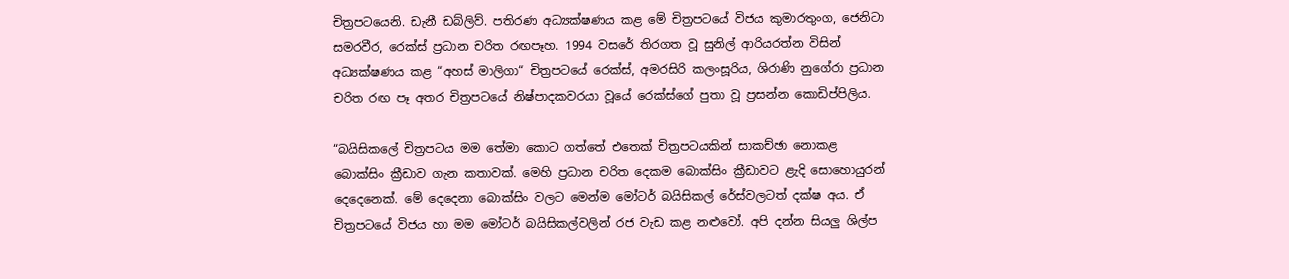චිත්‍රපටයෙනි. ඩැනී ඩබ්ලිව්. පතිරණ අධ්‍යක්ෂණය කළ මේ චිත්‍රපටයේ විජය කුමාරතුංග, ජෙනිටා සමරවීර, රෙක්ස් ප්‍රධාන චරිත රඟපෑහ. 1994 වසරේ තිරගත වූ සුනිල් ආරියරත්න විසින් අධ්‍යක්ෂණය කළ “අහස් මාලිගා“ චිත්‍රපටයේ රෙක්ස්, අමරසිරි කලංසූරිය, ශිරාණි නුගේරා ප්‍රධාන චරිත රඟ පෑ අතර චිත්‍රපටයේ නිෂ්පාදකවරයා වූයේ රෙක්ස්ගේ පුතා වූ ප්‍රසන්න කොඩිප්පිලිය.

“බයිසිකලේ චිත්‍රපටය මම තේමා කොට ගත්තේ එතෙක් චිත්‍රපටයකින් සාකච්ඡා නොකළ බොක්සිං ක්‍රීඩාව ගැන කතාවක්. මෙහි ප්‍රධාන චරිත දෙකම බොක්සිං ක්‍රීඩාවට ළැදි සොහොයුරන් දෙදෙනෙක්. මේ දෙදෙනා බොක්සිං වලට මෙන්ම මෝටර් බයිසිකල් රේස්වලටත් දක්ෂ අය. ඒ චිත්‍රපටයේ විජය හා මම මෝටර් බයිසිකල්වලින් රජ වැඩ කළ නළුවෝ. අපි දන්න සියලු ශිල්ප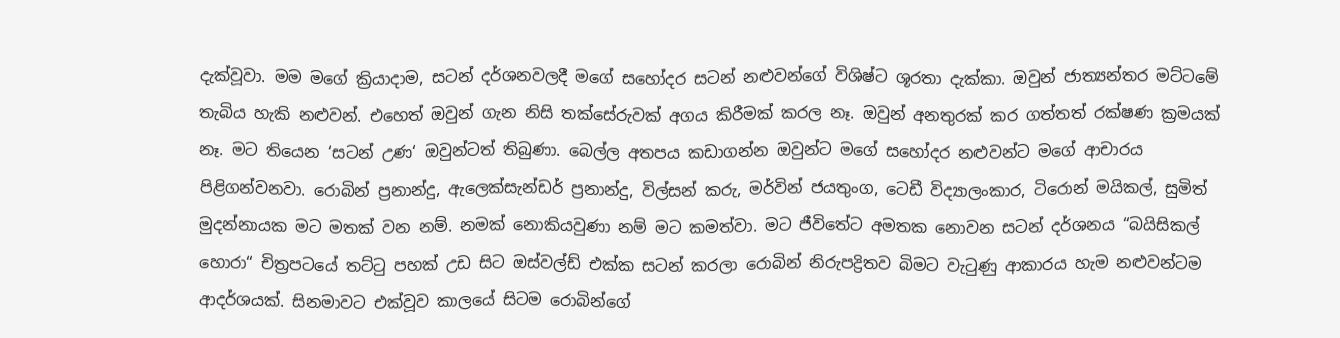දැක්වූවා. මම මගේ ක්‍රියාදාම, සටන් දර්ශනවලදී මගේ සහෝදර සටන් නළුවන්ගේ විශිෂ්ට ශූරතා දැක්කා. ඔවුන් ජාත්‍යන්තර මට්ටමේ තැබිය හැකි නළුවන්. එහෙත් ඔවුන් ගැන නිසි තක්සේරුවක් අගය කිරීමක් කරල නෑ. ඔවුන් අනතුරක් කර ගත්තත් රක්ෂණ ක්‍රමයක් නෑ. මට තියෙන ‘සටන් උණ‘ ඔවුන්ටත් තිබුණා. බෙල්ල අතපය කඩාගන්න ඔවුන්ට මගේ සහෝදර නළුවන්ට මගේ ආචාරය පිළිගන්වනවා. රොබින් ප්‍රනාන්දු, ඇලෙක්සැන්ඩර් ප්‍රනාන්දු, විල්සන් කරු, මර්වින් ජයතුංග, ටෙඩී විද්‍යාලංකාර, ටිරොන් මයිකල්, සුමිත් මුදන්නායක මට මතක් වන නම්. නමක් නොකියවුණා නම් මට කමත්වා. මට ජීවිතේට අමතක නොවන සටන් දර්ශනය “බයිසිකල් හොරා“ චිත්‍රපටයේ තට්ටු පහක් උඩ සිට ඔස්වල්ඩ් එක්ක සටන් කරලා රොබින් නිරුපද්‍රිතව බිමට වැටුණු ආකාරය හැම නළුවන්ටම ආදර්ශයක්. සිනමාවට එක්වූව කාලයේ සිටම රොබින්ගේ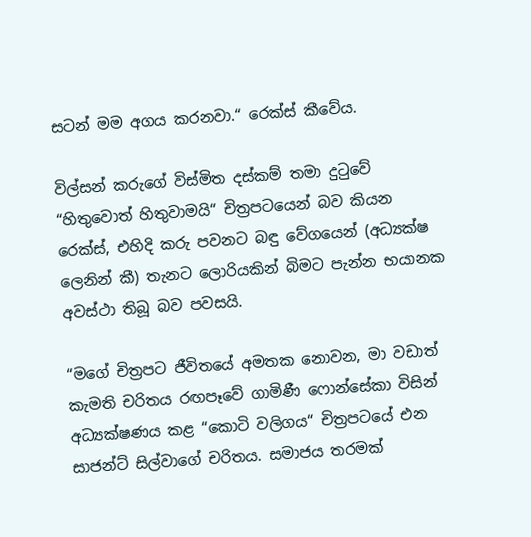සටන් මම අගය කරනවා.“ රෙක්ස් කීවේය.

විල්සන් කරුගේ විස්මිත දස්කම් තමා දුටුවේ “හිතුවොත් හිතුවාමයි“ චිත්‍රපටයෙන් බව කියන රෙක්ස්, එහිදි කරු පවනට බඳු වේගයෙන් (අධ්‍යක්ෂ ලෙනින් කී) තැනට ලොරියකින් බිමට පැන්න භයානක අවස්ථා තිබූ බව පවසයි.

“මගේ චිත්‍රපට ජීවිතයේ අමතක නොවන, මා වඩාත් කැමති චරිතය රඟපෑවේ ගාමිණී ෆොන්සේකා විසින් අධ්‍යක්ෂණය කළ “කොටි වලිගය“ චිත්‍රපටයේ එන සාජන්ට් සිල්වාගේ චරිතය. සමාජය තරමක්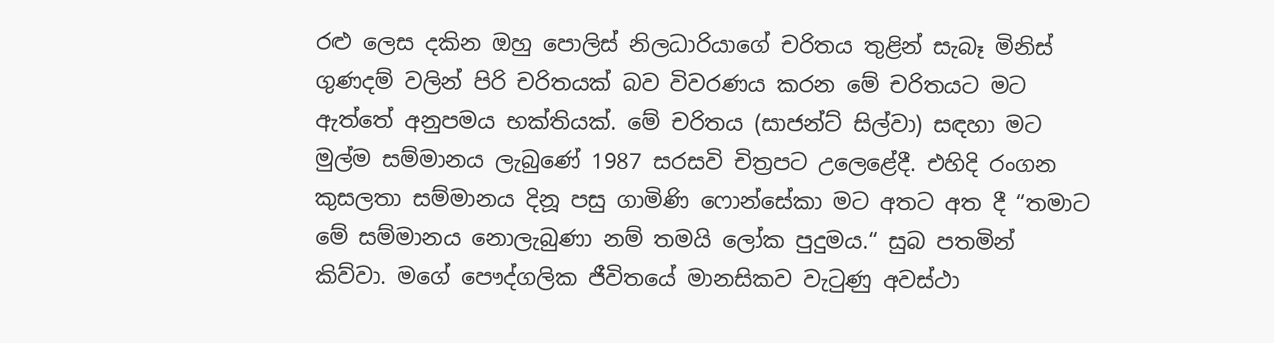රළු ලෙස දකින ඔහු පොලිස් නිලධාරියාගේ චරිතය තුළින් සැබෑ මිනිස් ගුණදම් වලින් පිරි චරිතයක් බව විවරණය කරන මේ චරිතයට මට ඇත්තේ අනුපමය භක්තියක්. මේ චරිතය (සාජන්ට් සිල්වා) සඳහා මට මුල්ම සම්මානය ලැබුණේ 1987 සරසවි චිත්‍රපට උලෙළේදී. එහිදි රංගන කුසලතා සම්මානය දිනූ පසු ගාමිණි ෆොන්සේකා මට අතට අත දී “තමාට මේ සම්මානය නොලැබුණා නම් තමයි ලෝක පුදුමය.“ සුබ පතමින් කිව්වා. මගේ පෞද්ගලික ජීවිතයේ මානසිකව වැටුණු අවස්ථා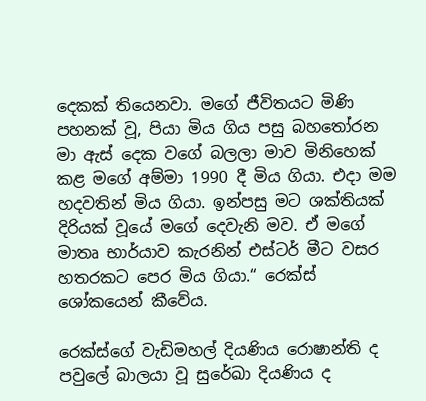දෙකක් තියෙනවා. මගේ ජීවිතයට මිණි පහනක් වූ, පියා මිය ගිය පසු බහතෝරන මා ඇස් දෙක වගේ බලලා මාව මිනිහෙක් කළ මගේ අම්මා 1990 දී මිය ගියා. එදා මම හදවතින් මිය ගියා. ඉන්පසු මට ශක්තියක් දිරියක් වූයේ මගේ දෙවැනි මව. ඒ මගේ මාතෘ භාර්යාව කැරනින් එස්ටර් මීට වසර හතරකට පෙර මිය ගියා.“ රෙක්ස් ශෝකයෙන් කීවේය.

රෙක්ස්ගේ වැඩිමහල් දියණිය රොෂාන්ති ද පවුලේ බාලයා වූ සුරේඛා දියණිය ද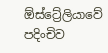ඕස්ට්‍රේලියාවේ පදිංචිව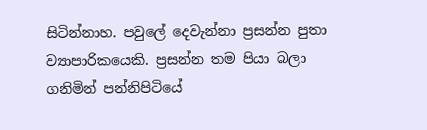සිටින්නාහ. පවුලේ දෙවැන්නා ප්‍රසන්න පුතා ව්‍යාපාරිකයෙකි. ප්‍රසන්න තම පියා බලා ගනිමින් පන්නිපිටියේ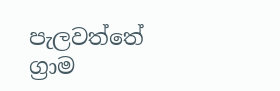පැලවත්තේ ග්‍රාම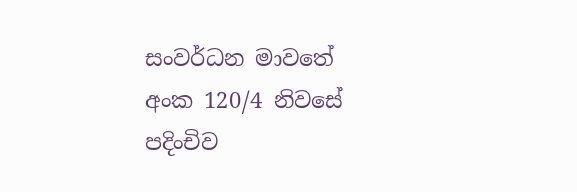සංවර්ධන මාවතේ අංක 120/4 නිවසේ පදිංචිව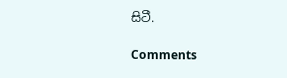සිටී.

Comments